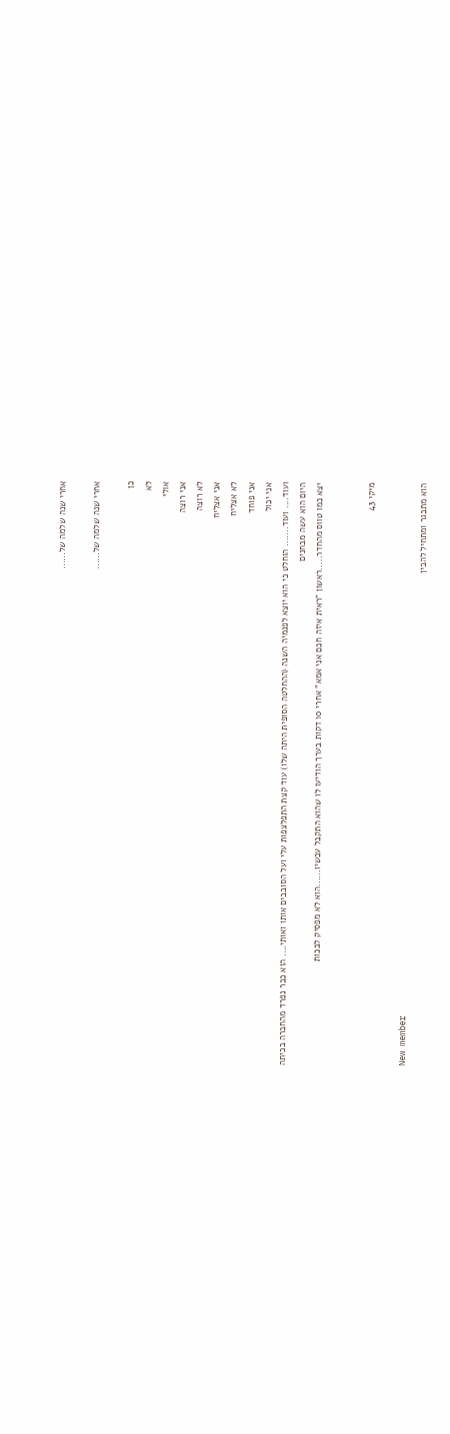אחרי שנה שלמה של......

אחרי שנה שלמה של......

כן
לא
אולי
אני רוצה
לא רוצה
אני אצליח
לא אצליח
אני פוחד
אני יכול
ועוד.... ועוד....... הוחלט כי הוא יוצא לפנמיה השנה (ההחלטה הסופית היתה שלו) עוד קצת התפלצפות עלי ועל הסובבים אותו ואותי.... הוא כבר נפרד מהחברה בכיתה
היום הוא עשה מבחנים
יצא כמו טווס מהחדר.....ראשון "ראית איזה חכם אני אמא" אחרי 10 דקות בערך הודיעו לו שהוא התקבל עכשיו......הוא לא מפסיק לבכות


מיקי 43

New member
הוא מתבגר ומתחיל להבין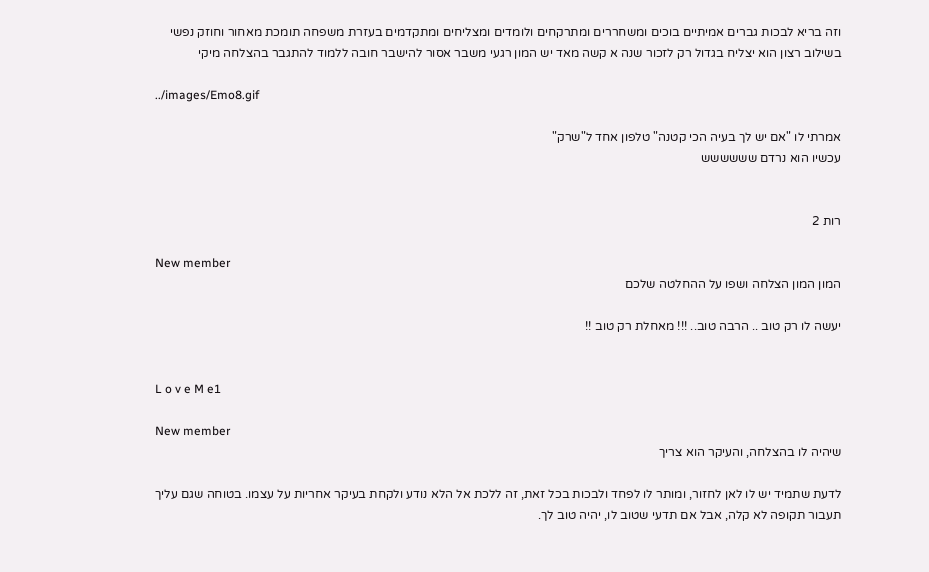וזה בריא לבכות גברים אמיתיים בוכים ומשחררים ומתרקחים ולומדים ומצליחים ומתקדמים בעזרת משפחה תומכת מאחור וחוזק נפשי בשילוב רצון הוא יצליח בגדול רק לזכור שנה א קשה מאד יש המון רגעי משבר אסור להישבר חובה ללמוד להתגבר בהצלחה מיקי

../images/Emo8.gif

אמרתי לו "אם יש לך בעיה הכי קטנה" טלפון אחד ל"שרק"
עכשיו הוא נרדם שששששש


רות 2

New member
המון המון הצלחה ושפו על ההחלטה שלכם

יעשה לו רק טוב .. הרבה טוב.. !!! מאחלת רק טוב !!


L o v e M e1

New member
שיהיה לו בהצלחה, והעיקר הוא צריך

לדעת שתמיד יש לו לאן לחזור, ומותר לו לפחד ולבכות בכל זאת, זה ללכת אל הלא נודע ולקחת בעיקר אחריות על עצמו. בטוחה שגם עליך תעבור תקופה לא קלה, אבל אם תדעי שטוב לו, יהיה טוב לך.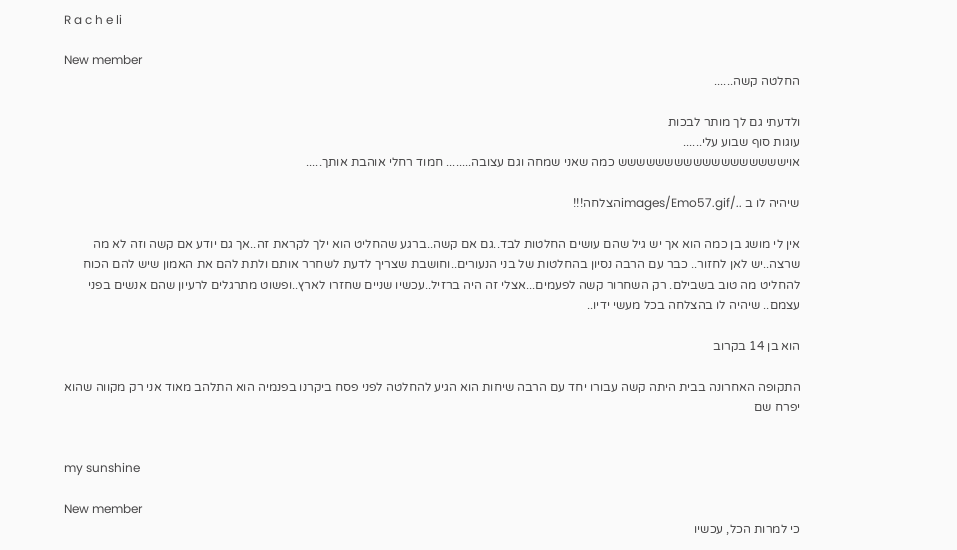R a c h e li

New member
החלטה קשה......

ולדעתי גם לך מותר לבכות
עוגות סוף שבוע עלי......
אוישששששששששששששששששש כמה שאני שמחה וגם עצובה........ חמוד רחלי אוהבת אותך.....

שיהיה לו ב ../images/Emo57.gifהצלחה!!!

אין לי מושג בן כמה הוא אך יש גיל שהם עושים החלטות לבד..גם אם קשה..ברגע שהחליט הוא ילך לקראת זה..אך גם יודע אם קשה וזה לא מה שרצה..יש לאן לחזור.. כבר עם הרבה נסיון בהחלטות של בני הנעורים..וחושבת שצריך לדעת לשחרר אותם ולתת להם את האמון שיש להם הכוח להחליט מה טוב בשבילם. רק השחרור קשה לפעמים...אצלי זה היה ברזיל..עכשיו שניים שחזרו לארץ..ופשוט מתרגלים לרעיון שהם אנשים בפני עצמם.. שיהיה לו בהצלחה בכל מעשי ידיו..

הוא בן 14 בקרוב

התקופה האחרונה בבית היתה קשה עבורו יחד עם הרבה שיחות הוא הגיע להחלטה לפני פסח ביקרנו בפנמיה הוא התלהב מאוד אני רק מקווה שהוא יפרח שם


my sunshine

New member
כי למרות הכל, עכשיו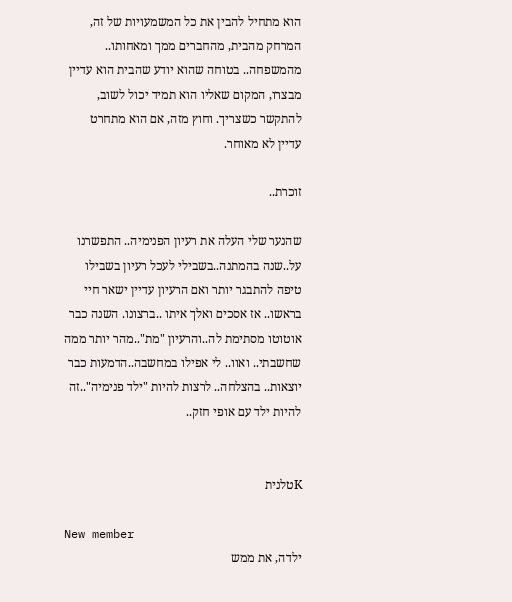הוא מתחיל להבין את כל המשמעויות של זה, המרחק מהבית, מהחברים ממך ומאחותו.. מהמשפחה.. בטוחה שהוא יודע שהבית הוא עדיין מבצרו, המקום שאליו הוא תמיד יכול לשוב, להתקשר כשצריך. וחוץ מזה, אם הוא מתחרט עדיין לא מאוחר.

זוכרת..

שהנער שלי העלה את רעיון הפנימיה.. התפשרנו על..שנה בהמתנה..בשבילי לעכל רעיון בשבילו טיפה להתבגר יותר ואם הרעיון עדיין ישאר חיי בראשו.. אז אסכים ואלך איתו ..ברצונו. השנה כבר אוטוטו מסתימת לה..והרעיון "מת"..מהר יותר ממה שחשבתי.. ואוו.. לי אפילו במחשבה..הדמעות כבר יוצאות.. בהצלחה.. לרצות להיות "ילד פנימיה"..זה להיות ילד עם אופי חזק..


Kטלנית

New member
ילדה, את ממש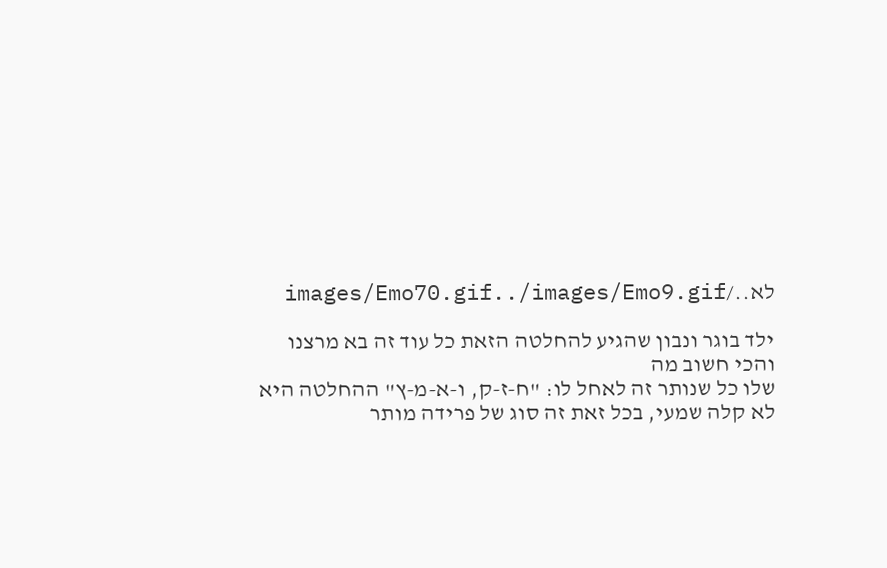לא../images/Emo70.gif../images/Emo9.gif

ילד בוגר ונבון שהגיע להחלטה הזאת כל עוד זה בא מרצנו והכי חשוב מה
שלו כל שנותר זה לאחל לו: "ח-ז-ק, ו-א-מ-ץ" ההחלטה היא לא קלה שמעי, בכל זאת זה סוג של פרידה מותר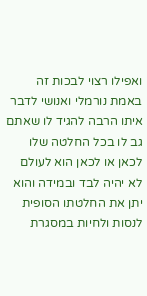ואפילו רצוי לבכות זה באמת נורמלי ואנושי לדבר איתו הרבה להגיד לו שאתם גב לו בכל החלטה שלו לכאן או לכאן הוא לעולם לא יהיה לבד ובמידה והוא יתן את החלטתו הסופית לנסות ולחיות במסגרת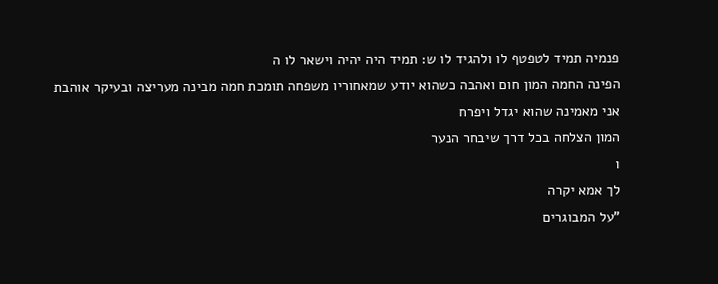פנמיה תמיד לטפטף לו ולהגיד לו ש: תמיד היה יהיה וישאר לו ה
הפינה החמה המון חום ואהבה כשהוא יודע שמאחוריו משפחה תומכת חמה מבינה מעריצה ובעיקר אוהבת
אני מאמינה שהוא יגדל ויפרח
המון הצלחה בכל דרך שיבחר הנער
ו
לך אמא יקרה
"על המבוגרים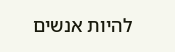להיות אנשים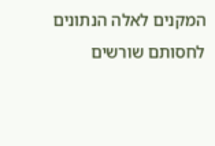המקנים לאלה הנתונים לחסותם שורשים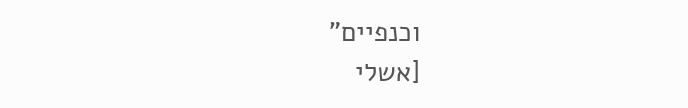וכנפיים"
[אשלי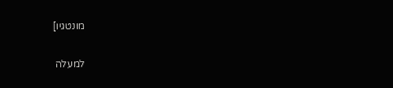מונטגיו]

למעלה